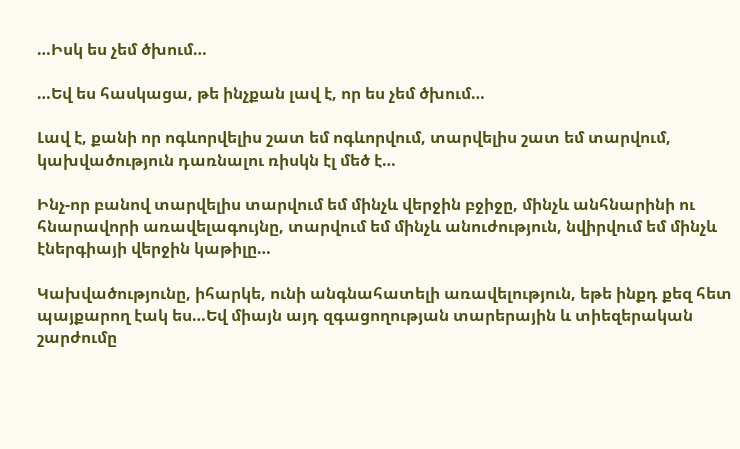…Իսկ ես չեմ ծխում…

…Եվ ես հասկացա, թե ինչքան լավ է, որ ես չեմ ծխում…

Լավ է, քանի որ ոգևորվելիս շատ եմ ոգևորվում, տարվելիս շատ եմ տարվում, կախվածություն դառնալու ռիսկն էլ մեծ է…

Ինչ-որ բանով տարվելիս տարվում եմ մինչև վերջին բջիջը, մինչև անհնարինի ու հնարավորի առավելագույնը, տարվում եմ մինչև անուժություն, նվիրվում եմ մինչև էներգիայի վերջին կաթիլը…

Կախվածությունը, իհարկե, ունի անգնահատելի առավելություն, եթե ինքդ քեզ հետ պայքարող էակ ես…Եվ միայն այդ զգացողության տարերային և տիեզերական շարժումը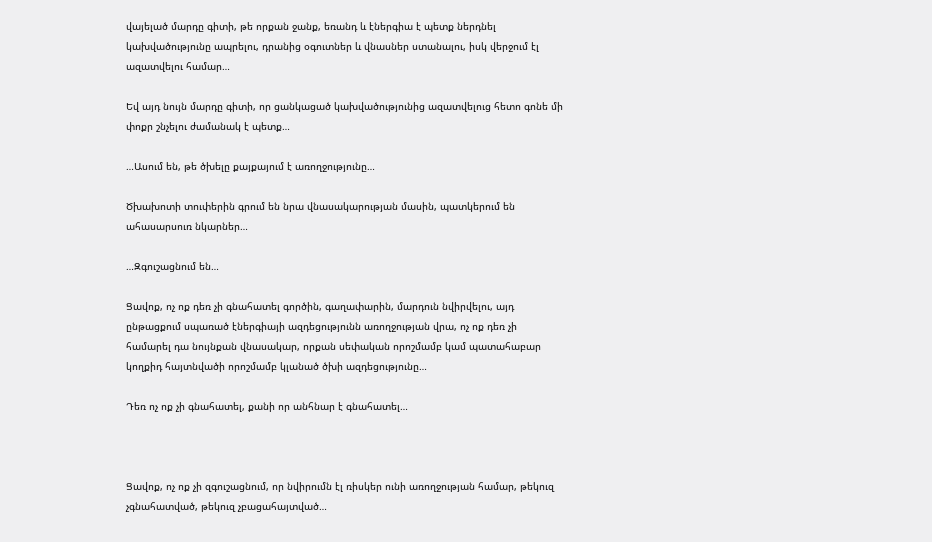վայելած մարդը գիտի, թե որքան ջանք, եռանդ և էներգիա է պետք ներդնել կախվածությունը ապրելու, դրանից օգուտներ և վնասներ ստանալու, իսկ վերջում էլ ազատվելու համար…

Եվ այդ նույն մարդը գիտի, որ ցանկացած կախվածությունից ազատվելուց հետո գոնե մի փոքր շնչելու ժամանակ է պետք…

…Ասում են, թե ծխելը քայքայում է առողջությունը…

Ծխախոտի տուփերին գրում են նրա վնասակարության մասին, պատկերում են ահասարսուռ նկարներ…

…Զգուշացնում են…

Ցավոք, ոչ ոք դեռ չի գնահատել գործին, գաղափարին, մարդուն նվիրվելու, այդ ընթացքում սպառած էներգիայի ազդեցությունն առողջության վրա, ոչ ոք դեռ չի համարել դա նույնքան վնասակար, որքան սեփական որոշմամբ կամ պատահաբար կողքիդ հայտնվածի որոշմամբ կլանած ծխի ազդեցությունը…

Դեռ ոչ ոք չի գնահատել, քանի որ անհնար է գնահատել…



Ցավոք, ոչ ոք չի զգուշացնում, որ նվիրումն էլ ռիսկեր ունի առողջության համար, թեկուզ չգնահատված, թեկուզ չբացահայտված…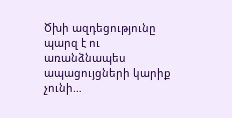Ծխի ազդեցությունը պարզ է ու առանձնապես ապացույցների կարիք չունի…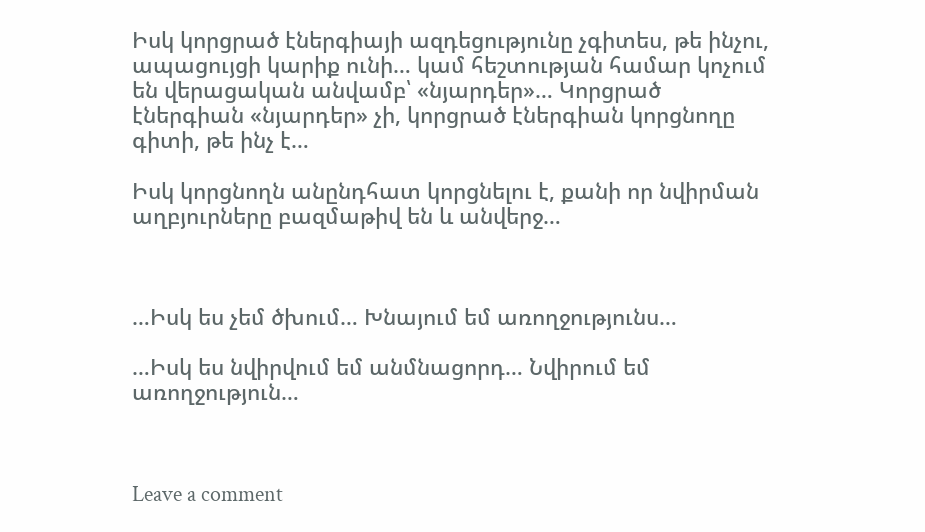Իսկ կորցրած էներգիայի ազդեցությունը չգիտես, թե ինչու, ապացույցի կարիք ունի… կամ հեշտության համար կոչում են վերացական անվամբ՝ «նյարդեր»… Կորցրած էներգիան «նյարդեր» չի, կորցրած էներգիան կորցնողը գիտի, թե ինչ է…

Իսկ կորցնողն անընդհատ կորցնելու է, քանի որ նվիրման աղբյուրները բազմաթիվ են և անվերջ…



…Իսկ ես չեմ ծխում… Խնայում եմ առողջությունս…

…Իսկ ես նվիրվում եմ անմնացորդ… Նվիրում եմ առողջություն…



Leave a comment